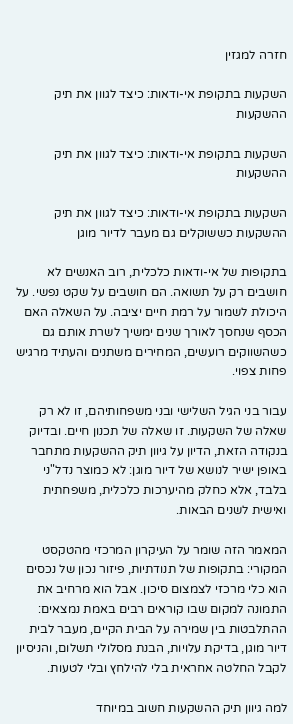חזרה למגזין

השקעות בתקופת אי-ודאות: כיצד לגוון את תיק ההשקעות

השקעות בתקופת אי-ודאות: כיצד לגוון את תיק ההשקעות

השקעות בתקופת אי-ודאות: כיצד לגוון את תיק ההשקעות כששוקלים גם מעבר לדיור מוגן

בתקופות של אי-ודאות כלכלית, רוב האנשים לא חושבים רק על תשואה. הם חושבים על שקט נפשי. על היכולת לשמור על רמת חיים יציבה. על השאלה האם הכסף שנחסך לאורך שנים ימשיך לשרת אותם גם כשהשווקים רועשים, המחירים משתנים והעתיד מרגיש פחות צפוי.

עבור בני הגיל השלישי ובני משפחותיהם, זו לא רק שאלה של השקעות. זו שאלה של תכנון חיים. ובדיוק בנקודה הזאת, הדיון על גיוון תיק ההשקעות מתחבר באופן ישיר לנושא של דיור מוגן: לא כמוצר נדל"ני בלבד, אלא כחלק מהיערכות כלכלית, משפחתית ואישית לשנים הבאות.

המאמר הזה שומר על העיקרון המרכזי מהטקסט המקורי: בתקופות של תנודתיות, פיזור נכון של נכסים הוא כלי מרכזי לצמצום סיכון. אבל הוא מרחיב את התמונה למקום שבו קוראים רבים באמת נמצאים: ההתלבטות בין שמירה על הבית הקיים, מעבר לבית דיור מוגן, בדיקת עלויות, הבנת מסלולי תשלום, והניסיון לקבל החלטה אחראית בלי להילחץ ובלי לטעות.

למה גיוון תיק ההשקעות חשוב במיוחד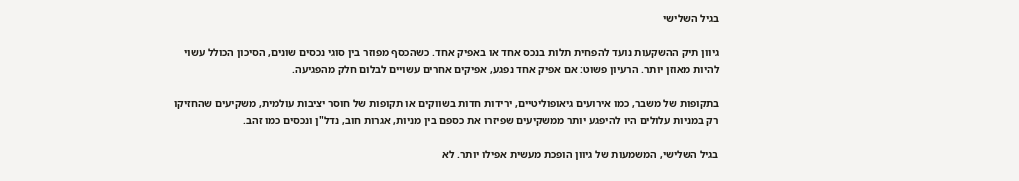בגיל השלישי

גיוון תיק ההשקעות נועד להפחית תלות בנכס אחד או באפיק אחד. כשהכסף מפוזר בין סוגי נכסים שונים, הסיכון הכולל עשוי להיות מאוזן יותר. הרעיון פשוט: אם אפיק אחד נפגע, אפיקים אחרים עשויים לבלום חלק מהפגיעה.

בתקופות של משבר, כמו אירועים גיאופוליטיים, ירידות חדות בשווקים או תקופות של חוסר יציבות עולמית, משקיעים שהחזיקו רק במניות עלולים היו להיפגע יותר ממשקיעים שפיזרו את כספם בין מניות, אגרות חוב, נדל"ן ונכסים כמו זהב.

בגיל השלישי, המשמעות של גיוון הופכת מעשית אפילו יותר. לא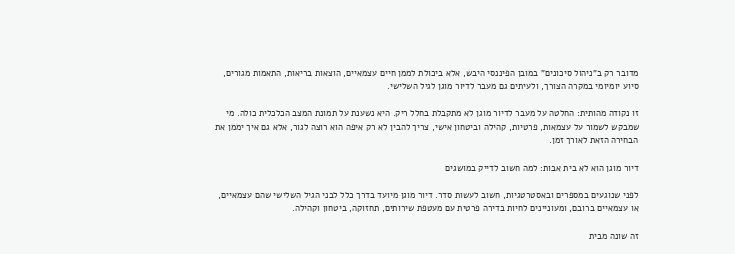מדובר רק ב"ניהול סיכונים" במובן הפיננסי היבש, אלא ביכולת לממן חיים עצמאיים, הוצאות בריאות, התאמות מגורים, סיוע יומיומי במקרה הצורך, ולעיתים גם מעבר לדיור מוגן לגיל השלישי.

זו נקודה מהותית: החלטה על מעבר לדיור מוגן לא מתקבלת בחלל ריק. היא נשענת על תמונת המצב הכלכלית כולה. מי שמבקש לשמור על עצמאות, פרטיות, קהילה וביטחון אישי, צריך להבין לא רק איפה הוא רוצה לגור, אלא גם איך יממן את הבחירה הזאת לאורך זמן.

דיור מוגן הוא לא בית אבות: למה חשוב לדייק במושגים

לפני שנוגעים במספרים ובאסטרטגיות, חשוב לעשות סדר. דיור מוגן מיועד בדרך כלל לבני הגיל השלישי שהם עצמאיים, או עצמאיים ברובם, ומעוניינים לחיות בדירה פרטית עם מעטפת שירותים, תחזוקה, ביטחון וקהילה.

זה שונה מבית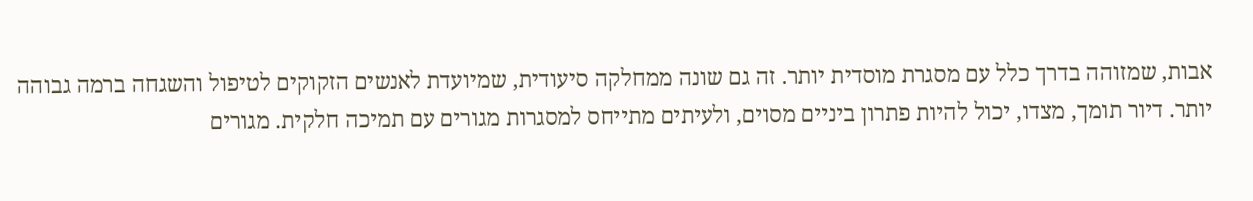אבות, שמזוהה בדרך כלל עם מסגרת מוסדית יותר. זה גם שונה ממחלקה סיעודית, שמיועדת לאנשים הזקוקים לטיפול והשגחה ברמה גבוהה יותר. דיור תומך, מצדו, יכול להיות פתרון ביניים מסוים, ולעיתים מתייחס למסגרות מגורים עם תמיכה חלקית. מגורים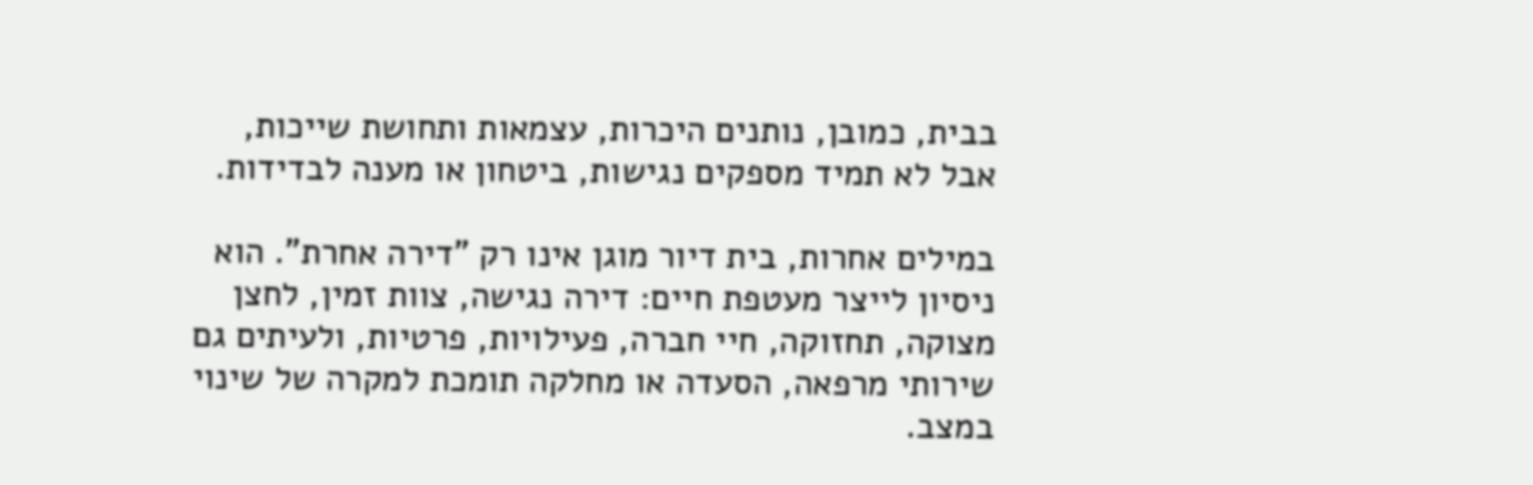בבית, כמובן, נותנים היכרות, עצמאות ותחושת שייכות, אבל לא תמיד מספקים נגישות, ביטחון או מענה לבדידות.

במילים אחרות, בית דיור מוגן אינו רק "דירה אחרת". הוא ניסיון לייצר מעטפת חיים: דירה נגישה, צוות זמין, לחצן מצוקה, תחזוקה, חיי חברה, פעילויות, פרטיות, ולעיתים גם שירותי מרפאה, הסעדה או מחלקה תומכת למקרה של שינוי במצב.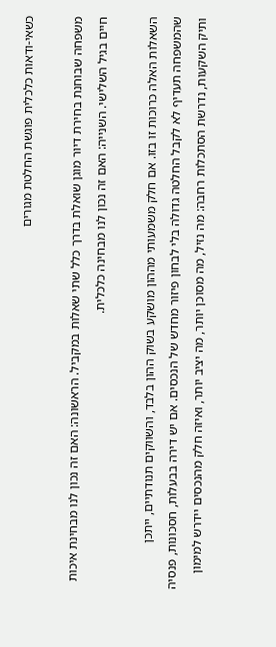כשאי-ודאות כלכלית פוגשת החלטת מגורים

משפחה שבוחנת בחירת דיור מוגן שואלת בדרך כלל שתי שאלות במקביל. הראשונה: האם זה נכון לנו מבחינת איכות חיים בגיל השלישי. השנייה: האם זה נכון לנו מבחינה כלכלית.

השאלות האלה כרוכות זו בזו. אם חלק משמעותי מההון מושקע בשוק ההון בלבד, והשווקים תנודתיים, ייתכן שהמשפחה תעדיף לא לקבל החלטה גדולה בלי לבחון פיזור מחדש של הנכסים. אם יש דירה בבעלות, חסכונות, פנסיה ותיק השקעות, נדרשת הסתכלות רחבה: מה נזיל, מה מסוכן יותר, מה יציב יותר, ואיזה חלק מהנכסים יידרש למימון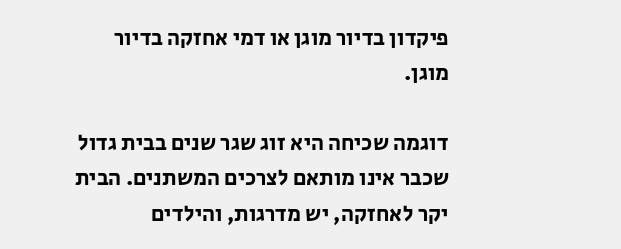פיקדון בדיור מוגן או דמי אחזקה בדיור מוגן.

דוגמה שכיחה היא זוג שגר שנים בבית גדול שכבר אינו מותאם לצרכים המשתנים. הבית יקר לאחזקה, יש מדרגות, והילדים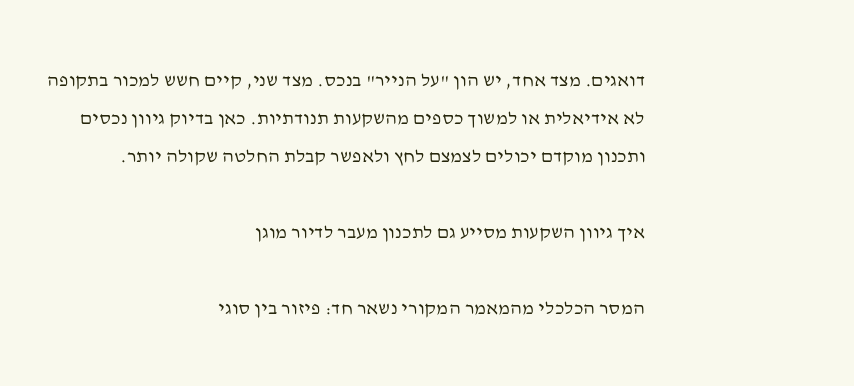דואגים. מצד אחד, יש הון "על הנייר" בנכס. מצד שני, קיים חשש למכור בתקופה לא אידיאלית או למשוך כספים מהשקעות תנודתיות. כאן בדיוק גיוון נכסים ותכנון מוקדם יכולים לצמצם לחץ ולאפשר קבלת החלטה שקולה יותר.

איך גיוון השקעות מסייע גם לתכנון מעבר לדיור מוגן

המסר הכלכלי מהמאמר המקורי נשאר חד: פיזור בין סוגי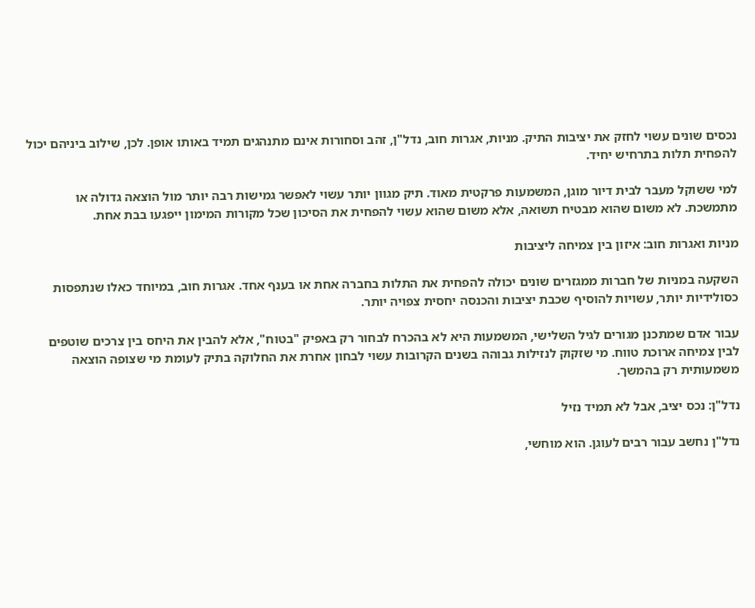נכסים שונים עשוי לחזק את יציבות התיק. מניות, אגרות חוב, נדל"ן, זהב וסחורות אינם מתנהגים תמיד באותו אופן. לכן, שילוב ביניהם יכול להפחית תלות בתרחיש יחיד.

למי ששוקל מעבר לבית דיור מוגן, המשמעות פרקטית מאוד. תיק מגוון יותר עשוי לאפשר גמישות רבה יותר מול הוצאה גדולה או מתמשכת. לא משום שהוא מבטיח תשואה, אלא משום שהוא עשוי להפחית את הסיכון שכל מקורות המימון ייפגעו בבת אחת.

מניות ואגרות חוב: איזון בין צמיחה ליציבות

השקעה במניות של חברות ממגזרים שונים יכולה להפחית את התלות בחברה אחת או בענף אחד. אגרות חוב, במיוחד כאלו שנתפסות כסולידיות יותר, עשויות להוסיף שכבת יציבות והכנסה יחסית צפויה יותר.

עבור אדם שמתכנן מגורים לגיל השלישי, המשמעות היא לא בהכרח לבחור רק באפיק "בטוח", אלא להבין את היחס בין צרכים שוטפים לבין צמיחה ארוכת טווח. מי שזקוק לנזילות גבוהה בשנים הקרובות עשוי לבחון אחרת את החלוקה בתיק לעומת מי שצופה הוצאה משמעותית רק בהמשך.

נדל"ן: נכס יציב, אבל לא תמיד נזיל

נדל"ן נחשב עבור רבים לעוגן. הוא מוחשי,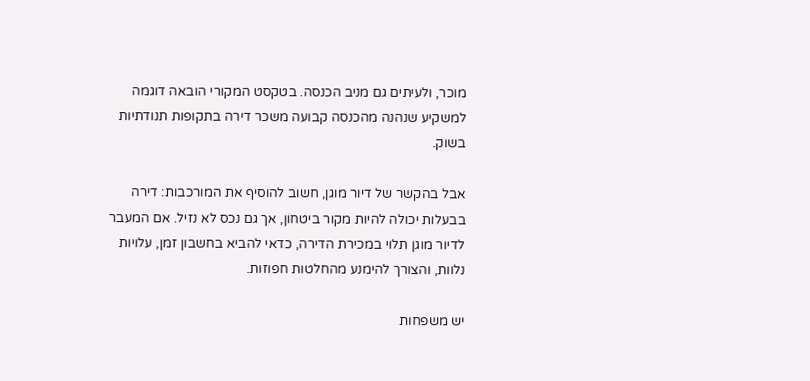מוכר, ולעיתים גם מניב הכנסה. בטקסט המקורי הובאה דוגמה למשקיע שנהנה מהכנסה קבועה משכר דירה בתקופות תנודתיות בשוק.

אבל בהקשר של דיור מוגן, חשוב להוסיף את המורכבות: דירה בבעלות יכולה להיות מקור ביטחון, אך גם נכס לא נזיל. אם המעבר לדיור מוגן תלוי במכירת הדירה, כדאי להביא בחשבון זמן, עלויות נלוות, והצורך להימנע מהחלטות חפוזות.

יש משפחות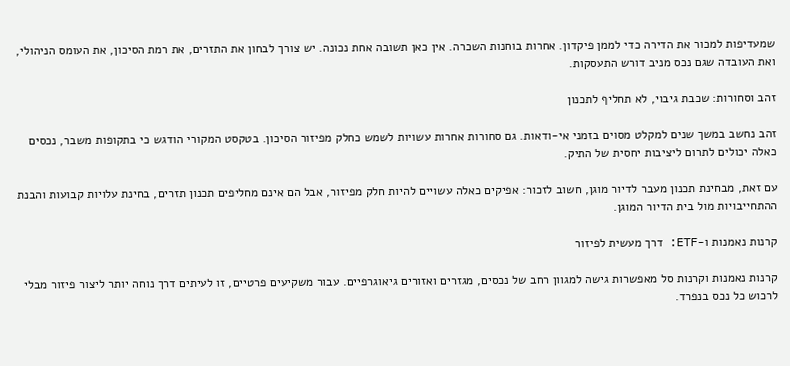שמעדיפות למכור את הדירה כדי לממן פיקדון. אחרות בוחנות השכרה. אין כאן תשובה אחת נכונה. יש צורך לבחון את התזרים, את רמת הסיכון, את העומס הניהולי, ואת העובדה שגם נכס מניב דורש התעסקות.

זהב וסחורות: שכבת גיבוי, לא תחליף לתכנון

זהב נחשב במשך שנים למקלט מסוים בזמני אי-ודאות. גם סחורות אחרות עשויות לשמש כחלק מפיזור הסיכון. בטקסט המקורי הודגש כי בתקופות משבר, נכסים כאלה יכולים לתרום ליציבות יחסית של התיק.

עם זאת, מבחינת תכנון מעבר לדיור מוגן, חשוב לזכור: אפיקים כאלה עשויים להיות חלק מפיזור, אבל הם אינם מחליפים תכנון תזרים, בחינת עלויות קבועות והבנת ההתחייבויות מול בית הדיור המוגן.

קרנות נאמנות ו-ETF: דרך מעשית לפיזור

קרנות נאמנות וקרנות סל מאפשרות גישה למגוון רחב של נכסים, מגזרים ואזורים גיאוגרפיים. עבור משקיעים פרטיים, זו לעיתים דרך נוחה יותר ליצור פיזור מבלי לרכוש כל נכס בנפרד.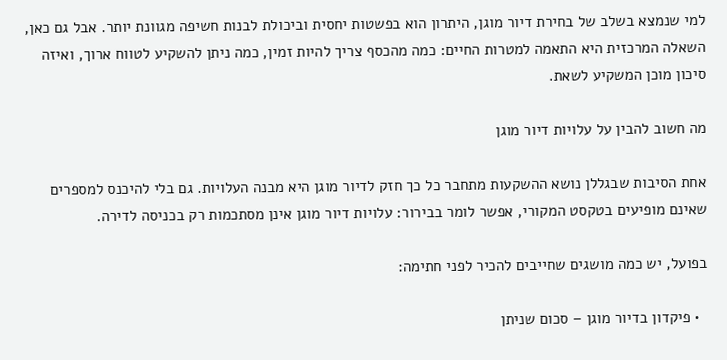למי שנמצא בשלב של בחירת דיור מוגן, היתרון הוא בפשטות יחסית וביכולת לבנות חשיפה מגוונת יותר. אבל גם כאן, השאלה המרכזית היא התאמה למטרות החיים: כמה מהכסף צריך להיות זמין, כמה ניתן להשקיע לטווח ארוך, ואיזה סיכון מוכן המשקיע לשאת.

מה חשוב להבין על עלויות דיור מוגן

אחת הסיבות שבגללן נושא ההשקעות מתחבר כל כך חזק לדיור מוגן היא מבנה העלויות. גם בלי להיכנס למספרים שאינם מופיעים בטקסט המקורי, אפשר לומר בבירור: עלויות דיור מוגן אינן מסתכמות רק בכניסה לדירה.

בפועל, יש כמה מושגים שחייבים להכיר לפני חתימה:

  • פיקדון בדיור מוגן – סכום שניתן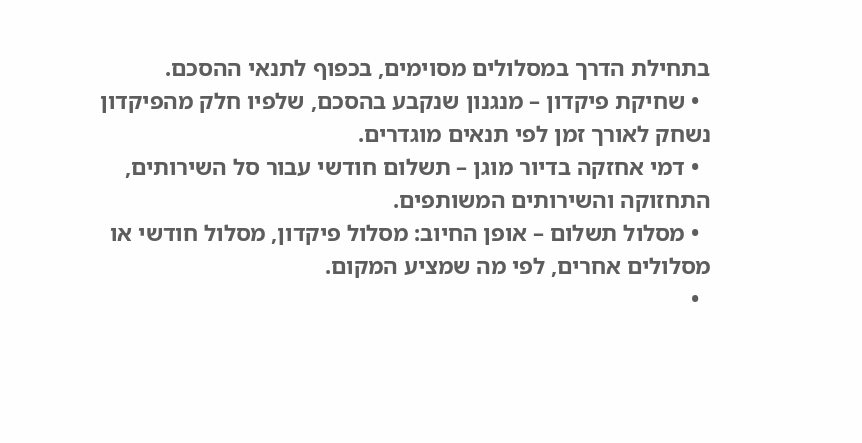בתחילת הדרך במסלולים מסוימים, בכפוף לתנאי ההסכם.
  • שחיקת פיקדון – מנגנון שנקבע בהסכם, שלפיו חלק מהפיקדון נשחק לאורך זמן לפי תנאים מוגדרים.
  • דמי אחזקה בדיור מוגן – תשלום חודשי עבור סל השירותים, התחזוקה והשירותים המשותפים.
  • מסלול תשלום – אופן החיוב: מסלול פיקדון, מסלול חודשי או מסלולים אחרים, לפי מה שמציע המקום.
  •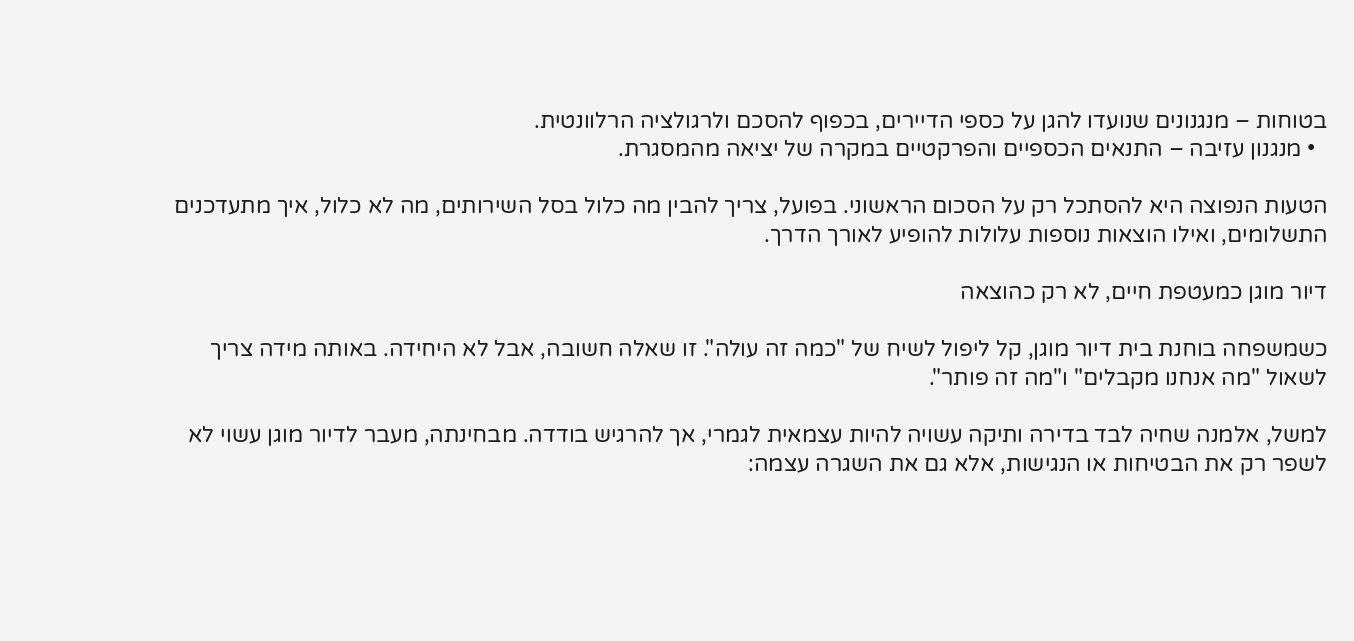בטוחות – מנגנונים שנועדו להגן על כספי הדיירים, בכפוף להסכם ולרגולציה הרלוונטית.
  • מנגנון עזיבה – התנאים הכספיים והפרקטיים במקרה של יציאה מהמסגרת.

הטעות הנפוצה היא להסתכל רק על הסכום הראשוני. בפועל, צריך להבין מה כלול בסל השירותים, מה לא כלול, איך מתעדכנים התשלומים, ואילו הוצאות נוספות עלולות להופיע לאורך הדרך.

דיור מוגן כמעטפת חיים, לא רק כהוצאה

כשמשפחה בוחנת בית דיור מוגן, קל ליפול לשיח של "כמה זה עולה". זו שאלה חשובה, אבל לא היחידה. באותה מידה צריך לשאול "מה אנחנו מקבלים" ו"מה זה פותר".

למשל, אלמנה שחיה לבד בדירה ותיקה עשויה להיות עצמאית לגמרי, אך להרגיש בודדה. מבחינתה, מעבר לדיור מוגן עשוי לא לשפר רק את הבטיחות או הנגישות, אלא גם את השגרה עצמה: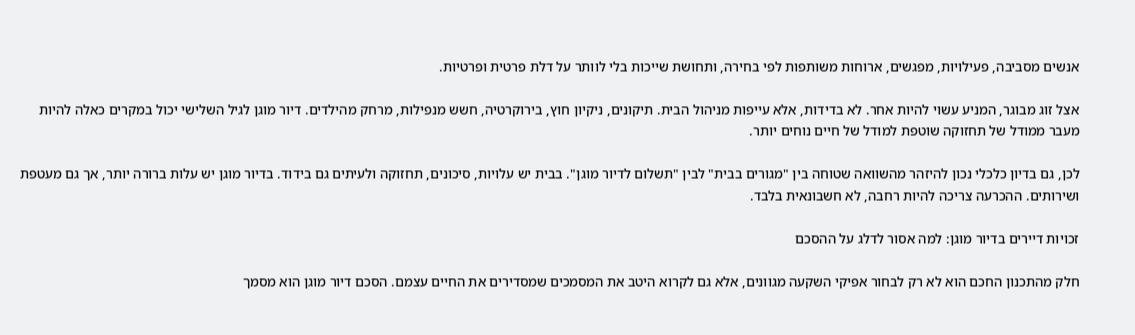אנשים מסביבה, פעילויות, מפגשים, ארוחות משותפות לפי בחירה, ותחושת שייכות בלי לוותר על דלת פרטית ופרטיות.

אצל זוג מבוגר, המניע עשוי להיות אחר. לא בדידות, אלא עייפות מניהול הבית. תיקונים, ניקיון חוץ, בירוקרטיה, חשש מנפילות, מרחק מהילדים. דיור מוגן לגיל השלישי יכול במקרים כאלה להיות מעבר ממודל של תחזוקה שוטפת למודל של חיים נוחים יותר.

לכן, גם בדיון כלכלי נכון להיזהר מהשוואה שטוחה בין "מגורים בבית" לבין "תשלום לדיור מוגן". בבית יש עלויות, סיכונים, תחזוקה ולעיתים גם בידוד. בדיור מוגן יש עלות ברורה יותר, אך גם מעטפת ושירותים. ההכרעה צריכה להיות רחבה, לא חשבונאית בלבד.

זכויות דיירים בדיור מוגן: למה אסור לדלג על ההסכם

חלק מהתכנון החכם הוא לא רק לבחור אפיקי השקעה מגוונים, אלא גם לקרוא היטב את המסמכים שמסדירים את החיים עצמם. הסכם דיור מוגן הוא מסמך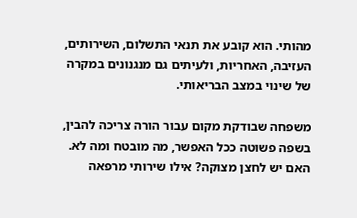מהותי. הוא קובע את תנאי התשלום, השירותים, העזיבה, האחריות, ולעיתים גם מנגנונים במקרה של שינוי במצב הבריאותי.

משפחה שבודקת מקום עבור הורה צריכה להבין, בשפה פשוטה ככל האפשר, מה מובטח ומה לא. האם יש לחצן מצוקה? אילו שירותי מרפאה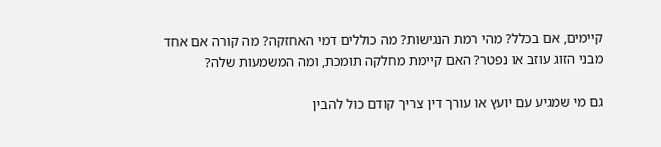קיימים, אם בכלל? מהי רמת הנגישות? מה כוללים דמי האחזקה? מה קורה אם אחד מבני הזוג עוזב או נפטר? האם קיימת מחלקה תומכת, ומה המשמעות שלה?

גם מי שמגיע עם יועץ או עורך דין צריך קודם כול להבין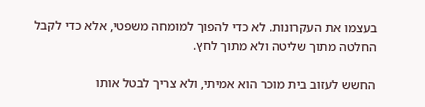בעצמו את העקרונות. לא כדי להפוך למומחה משפטי, אלא כדי לקבל החלטה מתוך שליטה ולא מתוך לחץ.

החשש לעזוב בית מוכר הוא אמיתי, ולא צריך לבטל אותו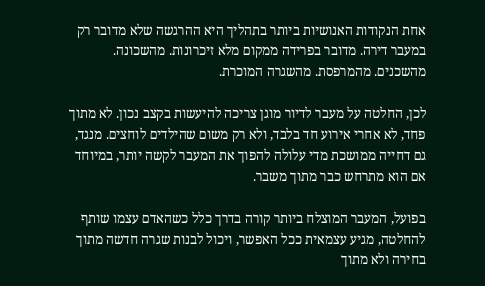אחת הנקודות האנושיות ביותר בתהליך היא ההרגשה שלא מדובר רק במעבר דירה. מדובר בפרידה ממקום מלא זיכרונות. מהשכונה. מהשכנים. מהמרפסת. מהשגרה המוכרת.

לכן, החלטה על מעבר לדיור מוגן צריכה להיעשות בקצב נכון. לא מתוך פחד, לא אחרי אירוע חד בלבד, ולא רק משום שהילדים לוחצים. מנגד, גם דחייה ממושכת מדי עלולה להפוך את המעבר לקשה יותר, במיוחד אם הוא מתרחש כבר מתוך משבר.

בפועל, המעבר המוצלח ביותר קורה בדרך כלל כשהאדם עצמו שותף להחלטה, מגיע עצמאית ככל האפשר, ויכול לבנות שגרה חדשה מתוך בחירה ולא מתוך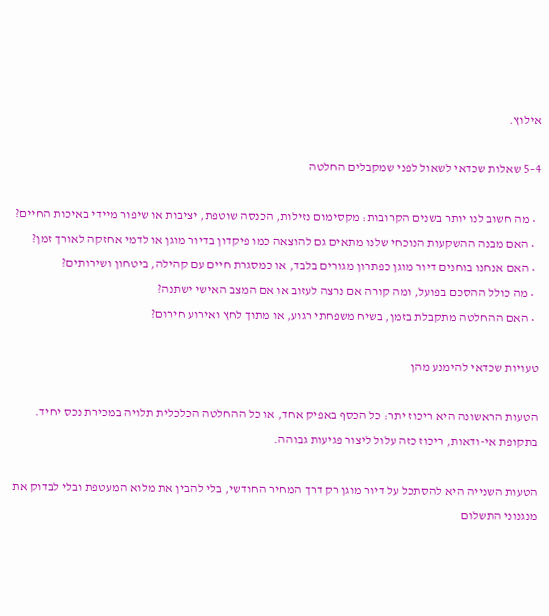אילוץ.

4–5 שאלות שכדאי לשאול לפני שמקבלים החלטה

  • מה חשוב לנו יותר בשנים הקרובות: מקסימום נזילות, הכנסה שוטפת, יציבות או שיפור מיידי באיכות החיים?
  • האם מבנה ההשקעות הנוכחי שלנו מתאים גם להוצאה כמו פיקדון בדיור מוגן או לדמי אחזקה לאורך זמן?
  • האם אנחנו בוחנים דיור מוגן כפתרון מגורים בלבד, או כמסגרת חיים עם קהילה, ביטחון ושירותים?
  • מה כולל ההסכם בפועל, ומה קורה אם נרצה לעזוב או אם המצב האישי ישתנה?
  • האם ההחלטה מתקבלת בזמן, בשיח משפחתי רגוע, או מתוך לחץ ואירוע חירום?

טעויות שכדאי להימנע מהן

הטעות הראשונה היא ריכוז יתר: כל הכסף באפיק אחד, או כל ההחלטה הכלכלית תלויה במכירת נכס יחיד. בתקופת אי-ודאות, ריכוז כזה עלול ליצור פגיעות גבוהה.

הטעות השנייה היא להסתכל על דיור מוגן רק דרך המחיר החודשי, בלי להבין את מלוא המעטפת ובלי לבדוק את מנגנוני התשלום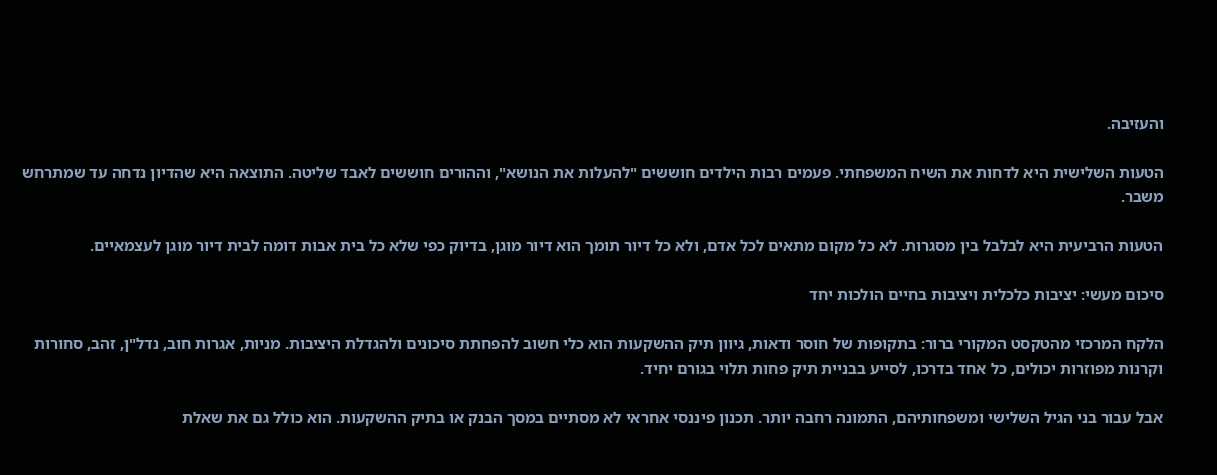והעזיבה.

הטעות השלישית היא לדחות את השיח המשפחתי. פעמים רבות הילדים חוששים "להעלות את הנושא", וההורים חוששים לאבד שליטה. התוצאה היא שהדיון נדחה עד שמתרחש משבר.

הטעות הרביעית היא לבלבל בין מסגרות. לא כל מקום מתאים לכל אדם, ולא כל דיור תומך הוא דיור מוגן, בדיוק כפי שלא כל בית אבות דומה לבית דיור מוגן לעצמאיים.

סיכום מעשי: יציבות כלכלית ויציבות בחיים הולכות יחד

הלקח המרכזי מהטקסט המקורי ברור: בתקופות של חוסר ודאות, גיוון תיק ההשקעות הוא כלי חשוב להפחתת סיכונים ולהגדלת היציבות. מניות, אגרות חוב, נדל"ן, זהב, סחורות וקרנות מפוזרות יכולים, כל אחד בדרכו, לסייע בבניית תיק פחות תלוי בגורם יחיד.

אבל עבור בני הגיל השלישי ומשפחותיהם, התמונה רחבה יותר. תכנון פיננסי אחראי לא מסתיים במסך הבנק או בתיק ההשקעות. הוא כולל גם את שאלת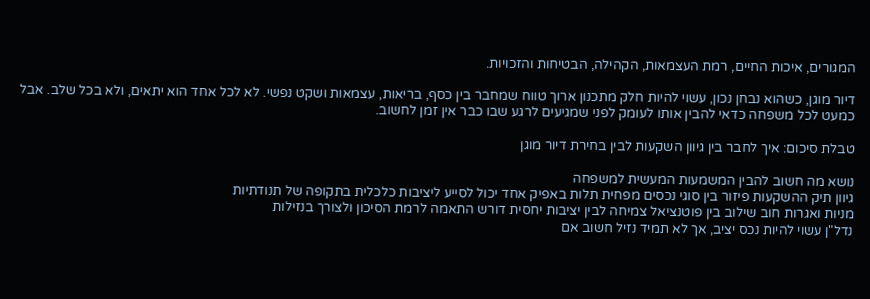המגורים, איכות החיים, רמת העצמאות, הקהילה, הבטיחות והזכויות.

דיור מוגן, כשהוא נבחן נכון, עשוי להיות חלק מתכנון ארוך טווח שמחבר בין כסף, בריאות, עצמאות ושקט נפשי. לא לכל אחד הוא יתאים, ולא בכל שלב. אבל כמעט לכל משפחה כדאי להבין אותו לעומק לפני שמגיעים לרגע שבו כבר אין זמן לחשוב.

טבלת סיכום: איך לחבר בין גיוון השקעות לבין בחירת דיור מוגן

נושא מה חשוב להבין המשמעות המעשית למשפחה
גיוון תיק ההשקעות פיזור בין סוגי נכסים מפחית תלות באפיק אחד יכול לסייע ליציבות כלכלית בתקופה של תנודתיות
מניות ואגרות חוב שילוב בין פוטנציאל צמיחה לבין יציבות יחסית דורש התאמה לרמת הסיכון ולצורך בנזילות
נדל"ן עשוי להיות נכס יציב, אך לא תמיד נזיל חשוב אם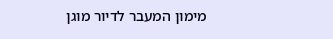מימון המעבר לדיור מוגן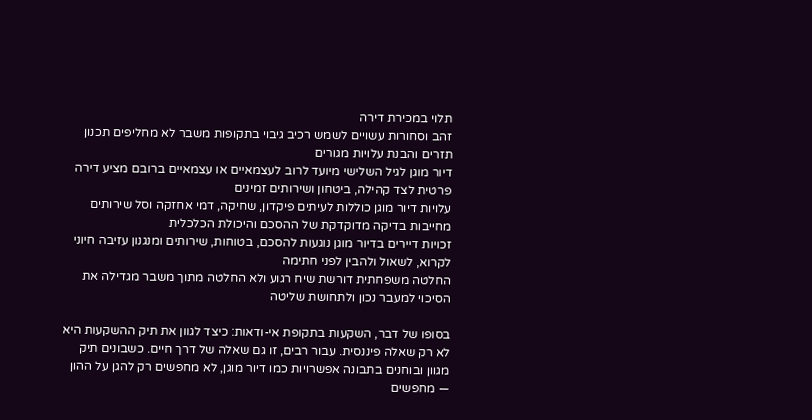תלוי במכירת דירה
זהב וסחורות עשויים לשמש רכיב גיבוי בתקופות משבר לא מחליפים תכנון תזרים והבנת עלויות מגורים
דיור מוגן לגיל השלישי מיועד לרוב לעצמאיים או עצמאיים ברובם מציע דירה פרטית לצד קהילה, ביטחון ושירותים זמינים
עלויות דיור מוגן כוללות לעיתים פיקדון, שחיקה, דמי אחזקה וסל שירותים מחייבות בדיקה מדוקדקת של ההסכם והיכולת הכלכלית
זכויות דיירים בדיור מוגן נוגעות להסכם, בטוחות, שירותים ומנגנון עזיבה חיוני לקרוא, לשאול ולהבין לפני חתימה
החלטה משפחתית דורשת שיח רגוע ולא החלטה מתוך משבר מגדילה את הסיכוי למעבר נכון ולתחושת שליטה

בסופו של דבר, השקעות בתקופת אי-ודאות: כיצד לגוון את תיק ההשקעות היא לא רק שאלה פיננסית. עבור רבים, זו גם שאלה של דרך חיים. כשבונים תיק מגוון ובוחנים בתבונה אפשרויות כמו דיור מוגן, לא מחפשים רק להגן על ההון — מחפשים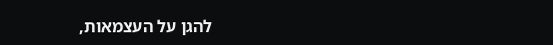להגן על העצמאות,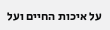על איכות החיים ועל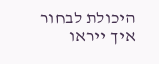היכולת לבחור איך ייראו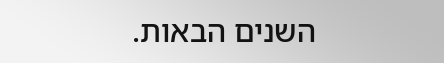השנים הבאות.